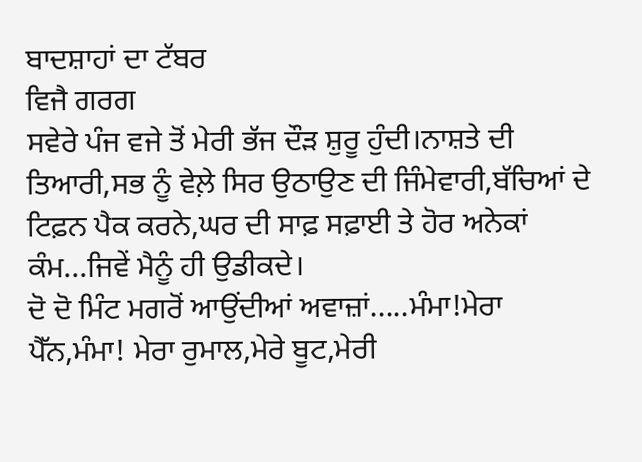ਬਾਦਸ਼ਾਹਾਂ ਦਾ ਟੱਬਰ
ਵਿਜੈ ਗਰਗ
ਸਵੇਰੇ ਪੰਜ ਵਜੇ ਤੋਂ ਮੇਰੀ ਭੱਜ ਦੌੜ ਸ਼ੁਰੂ ਹੁੰਦੀ।ਨਾਸ਼ਤੇ ਦੀ ਤਿਆਰੀ,ਸਭ ਨੂੰ ਵੇਲ਼ੇ ਸਿਰ ਉਠਾਉਣ ਦੀ ਜਿੰਮੇਵਾਰੀ,ਬੱਚਿਆਂ ਦੇ ਟਿਫ਼ਨ ਪੈਕ ਕਰਨੇ,ਘਰ ਦੀ ਸਾਫ਼ ਸਫ਼ਾਈ ਤੇ ਹੋਰ ਅਨੇਕਾਂ ਕੰਮ...ਜਿਵੇਂ ਮੈਨੂੰ ਹੀ ਉਡੀਕਦੇ।
ਦੋ ਦੋ ਮਿੰਟ ਮਗਰੋਂ ਆਉਂਦੀਆਂ ਅਵਾਜ਼ਾਂ.....ਮੰਮਾ!ਮੇਰਾ ਪੈੱਨ,ਮੰਮਾ! ਮੇਰਾ ਰੁਮਾਲ,ਮੇਰੇ ਬੂਟ,ਮੇਰੀ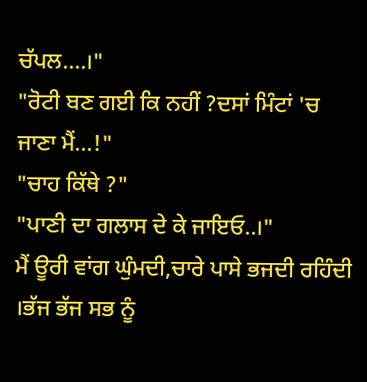ਚੱਪਲ....।"
"ਰੋਟੀ ਬਣ ਗਈ ਕਿ ਨਹੀਂ ?ਦਸਾਂ ਮਿੰਟਾਂ 'ਚ ਜਾਣਾ ਮੈਂ...!"
"ਚਾਹ ਕਿੱਥੇ ?"
"ਪਾਣੀ ਦਾ ਗਲਾਸ ਦੇ ਕੇ ਜਾਇਓ..।"
ਮੈਂ ਊਰੀ ਵਾਂਗ ਘੁੰਮਦੀ,ਚਾਰੇ ਪਾਸੇ ਭਜਦੀ ਰਹਿੰਦੀ ।ਭੱਜ ਭੱਜ ਸਭ ਨੂੰ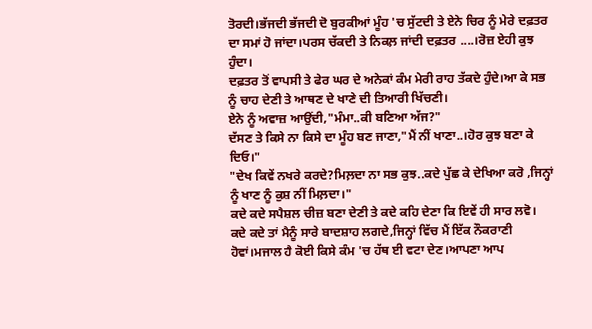ਤੋਰਦੀ।ਭੱਜਦੀ ਭੱਜਦੀ ਦੋ ਬੁਰਕੀਆਂ ਮੂੰਹ 'ਚ ਸੁੱਟਦੀ ਤੇ ਏਨੇ ਚਿਰ ਨੂੰ ਮੇਰੇ ਦਫ਼ਤਰ ਦਾ ਸਮਾਂ ਹੋ ਜਾਂਦਾ।ਪਰਸ ਚੱਕਦੀ ਤੇ ਨਿਕਲ਼ ਜਾਂਦੀ ਦਫ਼ਤਰ ....।ਰੋਜ਼ ਏਹੀ ਕੁਝ ਹੁੰਦਾ।
ਦਫ਼ਤਰ ਤੋਂ ਵਾਪਸੀ ਤੇ ਫੇਰ ਘਰ ਦੇ ਅਨੇਕਾਂ ਕੰਮ ਮੇਰੀ ਰਾਹ ਤੱਕਦੇ ਹੁੰਦੇ।ਆ ਕੇ ਸਭ ਨੂੰ ਚਾਹ ਦੇਣੀ ਤੇ ਆਥਣ ਦੇ ਖਾਣੇ ਦੀ ਤਿਆਰੀ ਖਿੱਚਣੀ।
ਏਨੇ ਨੂੰ ਅਵਾਜ਼ ਆਉਂਦੀ,"ਮੰਮਾ..ਕੀ ਬਣਿਆ ਅੱਜ?"
ਦੱਸਣ ਤੇ ਕਿਸੇ ਨਾ ਕਿਸੇ ਦਾ ਮੂੰਹ ਬਣ ਜਾਣਾ,"ਮੈਂ ਨੀਂ ਖਾਣਾ..।ਹੋਰ ਕੁਝ ਬਣਾ ਕੇ ਦਿਓ।"
"ਦੇਖ ਕਿਵੇਂ ਨਖਰੇ ਕਰਦੇ?ਮਿਲ਼ਦਾ ਨਾ ਸਭ ਕੁਝ..ਕਦੇ ਪੁੱਛ ਕੇ ਦੇਖਿਆ ਕਰੋ ,ਜਿਨ੍ਹਾਂ ਨੂੰ ਖਾਣ ਨੂੰ ਕੁਸ਼ ਨੀਂ ਮਿਲ਼ਦਾ।"
ਕਦੇ ਕਦੇ ਸਪੈਸ਼ਲ ਚੀਜ਼ ਬਣਾ ਦੇਣੀ ਤੇ ਕਦੇ ਕਹਿ ਦੇਣਾ ਕਿ ਇਵੇਂ ਹੀ ਸਾਰ ਲਵੋ।
ਕਦੇ ਕਦੇ ਤਾਂ ਮੈਨੂੰ ਸਾਰੇ ਬਾਦਸ਼ਾਹ ਲਗਦੇ,ਜਿਨ੍ਹਾਂ ਵਿੱਚ ਮੈਂ ਇੱਕ ਨੌਕਰਾਣੀ ਹੋਵਾਂ।ਮਜਾਲ ਹੈ ਕੋਈ ਕਿਸੇ ਕੰਮ 'ਚ ਹੱਥ ਈ ਵਟਾ ਦੇਣ।ਆਪਣਾ ਆਪ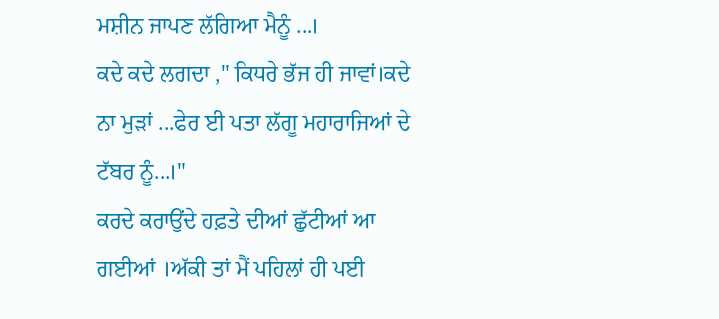ਮਸ਼ੀਨ ਜਾਪਣ ਲੱਗਿਆ ਮੈਨੂੰ ...।
ਕਦੇ ਕਦੇ ਲਗਦਾ ," ਕਿਧਰੇ ਭੱਜ ਹੀ ਜਾਵਾਂ।ਕਦੇ ਨਾ ਮੁੜਾਂ ...ਫੇਰ ਈ ਪਤਾ ਲੱਗੂ ਮਹਾਰਾਜਿਆਂ ਦੇ ਟੱਬਰ ਨੂੰ...।"
ਕਰਦੇ ਕਰਾਉਂਦੇ ਹਫ਼ਤੇ ਦੀਆਂ ਛੁੱਟੀਆਂ ਆ ਗਈਆਂ ।ਅੱਕੀ ਤਾਂ ਮੈਂ ਪਹਿਲਾਂ ਹੀ ਪਈ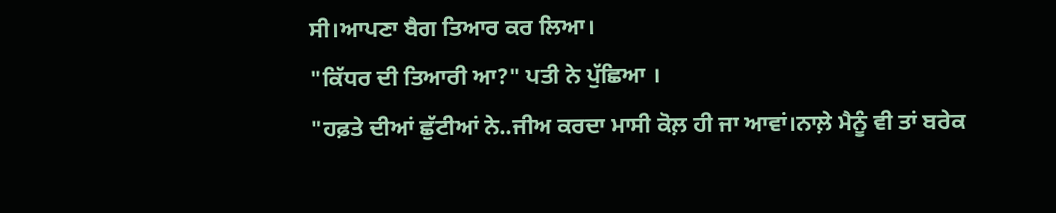ਸੀ।ਆਪਣਾ ਬੈਗ ਤਿਆਰ ਕਰ ਲਿਆ।
"ਕਿੱਧਰ ਦੀ ਤਿਆਰੀ ਆ?" ਪਤੀ ਨੇ ਪੁੱਛਿਆ ।
"ਹਫ਼ਤੇ ਦੀਆਂ ਛੁੱਟੀਆਂ ਨੇ..ਜੀਅ ਕਰਦਾ ਮਾਸੀ ਕੋਲ਼ ਹੀ ਜਾ ਆਵਾਂ।ਨਾਲ਼ੇ ਮੈਨੂੰ ਵੀ ਤਾਂ ਬਰੇਕ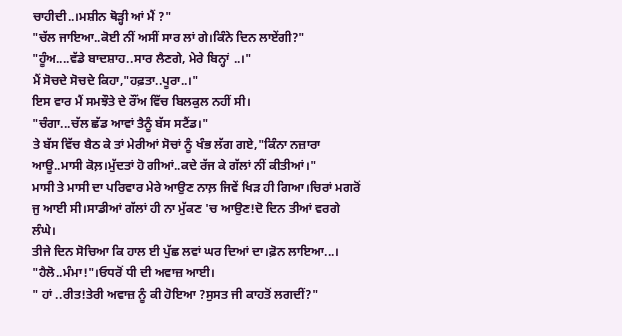ਚਾਹੀਦੀ..।ਮਸ਼ੀਨ ਥੋੜ੍ਹੀ ਆਂ ਮੈਂ ?"
"ਚੱਲ ਜਾਇਆ..ਕੋਈ ਨੀਂ ਅਸੀਂ ਸਾਰ ਲਾਂ ਗੇ।ਕਿੰਨੇ ਦਿਨ ਲਾਏਂਗੀ?"
"ਹੂੰਅ....ਵੱਡੇ ਬਾਦਸ਼ਾਹ..ਸਾਰ ਲੈਣਗੇ, ਮੇਰੇ ਬਿਨ੍ਹਾਂ ..।"
ਮੈਂ ਸੋਚਦੇ ਸੋਚਦੇ ਕਿਹਾ,"ਹਫ਼ਤਾ..ਪੂਰਾ..।"
ਇਸ ਵਾਰ ਮੈਂ ਸਮਝੌਤੇ ਦੇ ਰੌਂਅ ਵਿੱਚ ਬਿਲਕੁਲ ਨਹੀਂ ਸੀ।
"ਚੰਗਾ...ਚੱਲ ਛੱਡ ਆਵਾਂ ਤੈਨੂੰ ਬੱਸ ਸਟੈਂਡ।"
ਤੇ ਬੱਸ ਵਿੱਚ ਬੈਠ ਕੇ ਤਾਂ ਮੇਰੀਆਂ ਸੋਚਾਂ ਨੂੰ ਖੰਭ ਲੱਗ ਗਏ,"ਕਿੰਨਾ ਨਜ਼ਾਰਾ ਆਊ..ਮਾਸੀ ਕੋਲ਼।ਮੁੱਦਤਾਂ ਹੋ ਗੀਆਂ..ਕਦੇ ਰੱਜ ਕੇ ਗੱਲਾਂ ਨੀਂ ਕੀਤੀਆਂ।"
ਮਾਸੀ ਤੇ ਮਾਸੀ ਦਾ ਪਰਿਵਾਰ ਮੇਰੇ ਆਉਣ ਨਾਲ਼ ਜਿਵੇਂ ਖਿੜ ਹੀ ਗਿਆ।ਚਿਰਾਂ ਮਗਰੋਂ ਜੁ ਆਈ ਸੀ।ਸਾਡੀਆਂ ਗੱਲਾਂ ਹੀ ਨਾ ਮੁੱਕਣ 'ਚ ਆਉਣ!ਦੋ ਦਿਨ ਤੀਆਂ ਵਰਗੇ ਲੰਘੇ।
ਤੀਜੇ ਦਿਨ ਸੋਚਿਆ ਕਿ ਹਾਲ ਈ ਪੁੱਛ ਲਵਾਂ ਘਰ ਦਿਆਂ ਦਾ।ਫ਼ੋਨ ਲਾਇਆ...।
"ਹੈਲੋ..ਮੰਮਾ!"।ਓਧਰੋਂ ਧੀ ਦੀ ਅਵਾਜ਼ ਆਈ।
" ਹਾਂ ..ਰੀਤ!ਤੇਰੀ ਅਵਾਜ਼ ਨੂੰ ਕੀ ਹੋਇਆ ?ਸੁਸਤ ਜੀ ਕਾਹਤੋਂ ਲਗਦੀਂ?"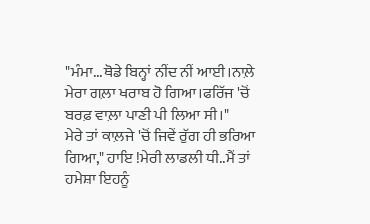"ਮੰਮਾ...ਥੋਡੇ ਬਿਨ੍ਹਾਂ ਨੀਂਦ ਨੀਂ ਆਈ।ਨਾਲ਼ੇ ਮੇਰਾ ਗਲ਼ਾ ਖਰਾਬ ਹੋ ਗਿਆ।ਫਰਿੱਜ 'ਚੋਂ ਬਰਫ਼ ਵਾਲ਼ਾ ਪਾਣੀ ਪੀ ਲਿਆ ਸੀ।"
ਮੇਰੇ ਤਾਂ ਕਾਲ਼ਜੇ 'ਚੋਂ ਜਿਵੇਂ ਰੁੱਗ ਹੀ ਭਰਿਆ ਗਿਆ," ਹਾਇ !ਮੇਰੀ ਲਾਡਲੀ ਧੀ..ਮੈਂ ਤਾਂ ਹਮੇਸ਼ਾ ਇਹਨੂੰ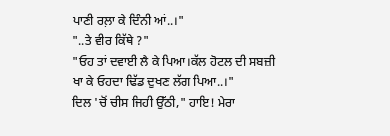ਪਾਣੀ ਰਲ਼ਾ ਕੇ ਦਿੰਨੀ ਆਂ..।"
"..ਤੇ ਵੀਰ ਕਿੱਥੇ ?"
"ਓਹ ਤਾਂ ਦਵਾਈ ਲੈ ਕੇ ਪਿਆ।ਕੱਲ ਹੋਟਲ ਦੀ ਸਬਜ਼ੀ ਖਾ ਕੇ ਓਹਦਾ ਢਿੱਡ ਦੁਖਣ ਲੱਗ ਪਿਆ..।"
ਦਿਲ 'ਚੋਂ ਚੀਸ ਜਿਹੀ ਉੱਠੀ," ਹਾਇ! ਮੇਰਾ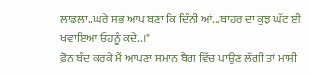ਲਾਡਲਾ..ਘਰੇ ਸਭ ਆਪ ਬਣਾ ਕਿ ਦਿੰਨੀ ਆਂ...ਬਾਹਰ ਦਾ ਕੁਝ ਘੱਟ ਈ ਖਵਾਇਆ ਓਹਨੂੰ ਕਦੇ..।"
ਫ਼ੋਨ ਬੰਦ ਕਰਕੇ ਮੈਂ ਆਪਣਾ ਸਮਾਨ ਬੈਗ ਵਿੱਚ ਪਾਉਣ ਲੱਗੀ ਤਾਂ ਮਾਸੀ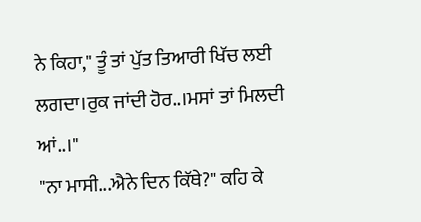ਨੇ ਕਿਹਾ," ਤੂੰ ਤਾਂ ਪੁੱਤ ਤਿਆਰੀ ਖਿੱਚ ਲਈ ਲਗਦਾ।ਰੁਕ ਜਾਂਦੀ ਹੋਰ..।ਮਸਾਂ ਤਾਂ ਮਿਲਦੀ ਆਂ..।"
"ਨਾ ਮਾਸੀ...ਐਨੇ ਦਿਨ ਕਿੱਥੇ?" ਕਹਿ ਕੇ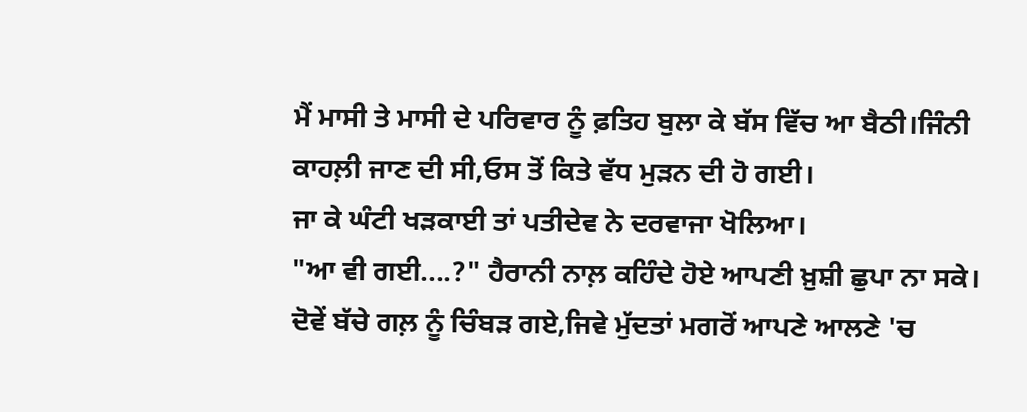ਮੈਂ ਮਾਸੀ ਤੇ ਮਾਸੀ ਦੇ ਪਰਿਵਾਰ ਨੂੰ ਫ਼ਤਿਹ ਬੁਲਾ ਕੇ ਬੱਸ ਵਿੱਚ ਆ ਬੈਠੀ।ਜਿੰਨੀ ਕਾਹਲ਼ੀ ਜਾਣ ਦੀ ਸੀ,ਓਸ ਤੋਂ ਕਿਤੇ ਵੱਧ ਮੁੜਨ ਦੀ ਹੋ ਗਈ।
ਜਾ ਕੇ ਘੰਟੀ ਖੜਕਾਈ ਤਾਂ ਪਤੀਦੇਵ ਨੇ ਦਰਵਾਜਾ ਖੋਲਿਆ।
"ਆ ਵੀ ਗਈ....?" ਹੈਰਾਨੀ ਨਾਲ਼ ਕਹਿੰਦੇ ਹੋਏ ਆਪਣੀ ਖ਼ੁਸ਼ੀ ਛੁਪਾ ਨਾ ਸਕੇ।
ਦੋਵੇਂ ਬੱਚੇ ਗਲ਼ ਨੂੰ ਚਿੰਬੜ ਗਏ,ਜਿਵੇ ਮੁੱਦਤਾਂ ਮਗਰੋਂ ਆਪਣੇ ਆਲਣੇ 'ਚ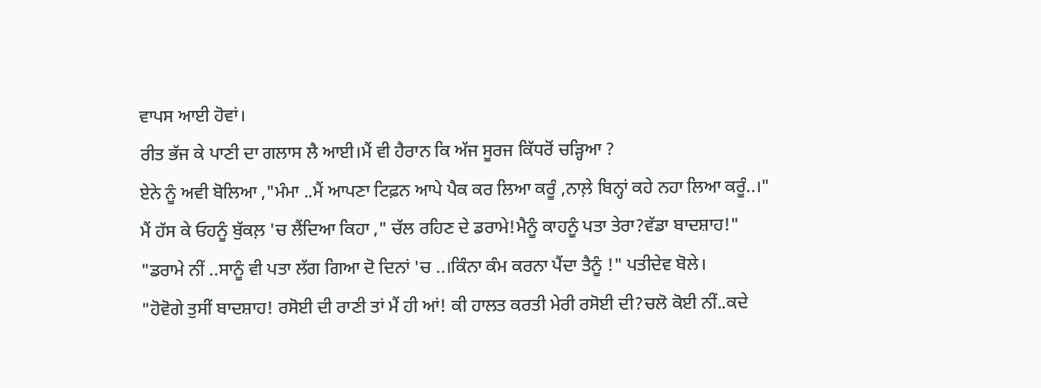ਵਾਪਸ ਆਈ ਹੋਵਾਂ।
ਰੀਤ ਭੱਜ ਕੇ ਪਾਣੀ ਦਾ ਗਲਾਸ ਲੈ ਆਈ।ਮੈਂ ਵੀ ਹੈਰਾਨ ਕਿ ਅੱਜ ਸੂਰਜ ਕਿੱਧਰੋਂ ਚੜ੍ਹਿਆ ?
ਏਨੇ ਨੂੰ ਅਵੀ ਬੋਲਿਆ ,"ਮੰਮਾ ..ਮੈਂ ਆਪਣਾ ਟਿਫ਼ਨ ਆਪੇ ਪੈਕ ਕਰ ਲਿਆ ਕਰੂੰ ,ਨਾਲ਼ੇ ਬਿਨ੍ਹਾਂ ਕਹੇ ਨਹਾ ਲਿਆ ਕਰੂੰ..।"
ਮੈਂ ਹੱਸ ਕੇ ਓਹਨੂੰ ਬੁੱਕਲ਼ 'ਚ ਲੈਂਦਿਆ ਕਿਹਾ ," ਚੱਲ ਰਹਿਣ ਦੇ ਡਰਾਮੇ!ਮੈਨੂੰ ਕਾਹਨੂੰ ਪਤਾ ਤੇਰਾ?ਵੱਡਾ ਬਾਦਸ਼ਾਹ!"
"ਡਰਾਮੇ ਨੀਂ ..ਸਾਨੂੰ ਵੀ ਪਤਾ ਲੱਗ ਗਿਆ ਦੋ ਦਿਨਾਂ 'ਚ ..।ਕਿੰਨਾ ਕੰਮ ਕਰਨਾ ਪੈਂਦਾ ਤੈਨੂੰ !" ਪਤੀਦੇਵ ਬੋਲੇ।
"ਹੋਵੋਗੇ ਤੁਸੀਂ ਬਾਦਸ਼ਾਹ! ਰਸੋਈ ਦੀ ਰਾਣੀ ਤਾਂ ਮੈਂ ਹੀ ਆਂ! ਕੀ ਹਾਲਤ ਕਰਤੀ ਮੇਰੀ ਰਸੋਈ ਦੀ?ਚਲੋ ਕੋਈ ਨੀਂ..ਕਦੇ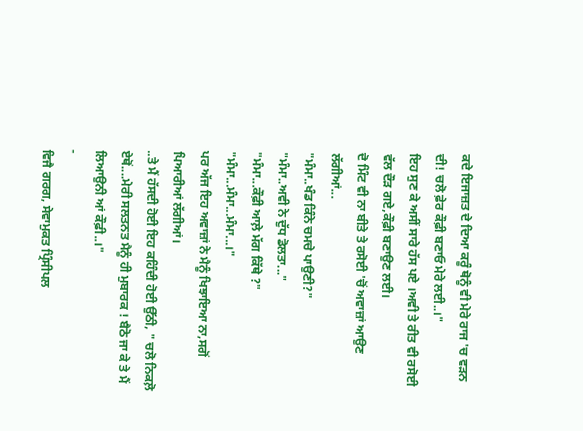ਕਦੇ ਇਜਾਜ਼ਤ ਦੇ ਦਿਆ ਕਰੂੰ ਥੋਨੂੰ ਵੀ ਮੇਰੇ ਰਾਜ 'ਚ ਵੜਨ ਦੀ! ਚਲੋ ਫ਼ੇਰ ਕੌਫ਼ੀ ਬਣਾਓ ਮੇਰੇ ਲਈ..।"
ਇਹ ਸੁਣ ਕੇ ਅਸੀਂ ਸਾਰੇ ਹੱਸ ਪਏ ।ਅਵੀ ਤੇ ਰੀਤ ਵੀ ਰਸੋਈ ਵੱਲ ਦੌੜ ਗਏ,ਕੌਫ਼ੀ ਬਣਾਉਣ ਲਈ।
ਦੋ ਮਿੰਟ ਵੀ ਨਾ ਬੀਤੇ ਤੇ ਰਸੋਈ 'ਚੋਂ ਅਵਾਜ਼ਾਂ ਆਉਣ ਲੱਗੀਆਂ...
"ਮੰਮਾ..ਖੰਡ ਕਿੰਨੇ ਚਮਚੇ ਪਾਉਣੀ?"
"ਮੰਮਾ..ਅਵੀ ਨੇ ਦੁੱਧ ਡੋਲਤਾ..."
"ਮੰਮਾ...ਕੌਫ਼ੀ ਆਲ਼ੇ ਮੱਗ ਕਿੱਥੇ ?"
"ਮੰਮਾ...ਮੰਮਾ...ਮੰਮਾ...।"
ਪਰ ਅੱਜ ਇਹ ਅਵਾਜ਼ਾਂ ਨੇ ਮੈਨੂੰ ਖਿਝਾਇਆ ਨਾ,ਸਗੋਂ ਪਿਆਰੀਆਂ ਲੱਗੀਆਂ।
..ਤੇ ਮੈਂ ਹੱਸਦੀ ਹੋਈ ਇਹ ਕਹਿੰਦੀ ਹੋਈ ਉੱਠੀ, " ਚਲੋ ਨਿਕਲ਼ੋ ਏਥੋਂ....ਮੇਰੀ ਸਲਤਨਤ ਮੈਨੂੰ ਹੀ ਮੁਬਾਰਕ ! ਬੈਠੋ ਜਾ ਕੇ ਤੇ ਮੈਂ ਲਿਆਉਨੀ ਆਂ ਕੌਫ਼ੀ..।"
-
ਵਿਜੈ ਗਰਗ, ਸੇਵਾਮੁਕਤ ਪ੍ਰਿੰਸੀਪਲ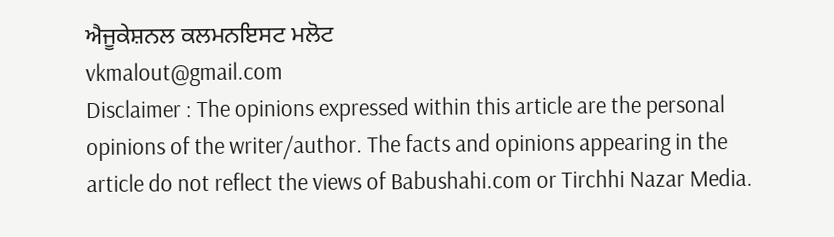ਐਜੂਕੇਸ਼ਨਲ ਕਲਮਨਇਸਟ ਮਲੋਟ
vkmalout@gmail.com
Disclaimer : The opinions expressed within this article are the personal opinions of the writer/author. The facts and opinions appearing in the article do not reflect the views of Babushahi.com or Tirchhi Nazar Media.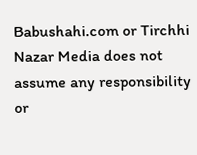Babushahi.com or Tirchhi Nazar Media does not assume any responsibility or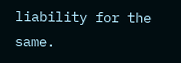liability for the same.